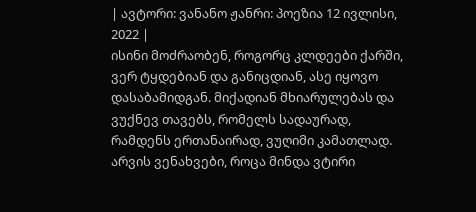| ავტორი: ვანანო ჟანრი: პოეზია 12 ივლისი, 2022 |
ისინი მოძრაობენ, როგორც კლდეები ქარში, ვერ ტყდებიან და განიცდიან, ასე იყოვო დასაბამიდგან. მიქადიან მხიარულებას და ვუქნევ თავებს, რომელს სადაურად, რამდენს ერთანაირად, ვუღიმი კამათლად. არვის ვენახვები, როცა მინდა ვტირი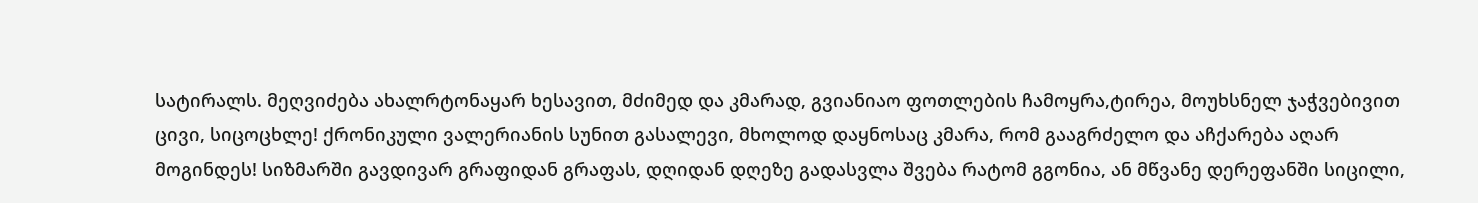სატირალს. მეღვიძება ახალრტონაყარ ხესავით, მძიმედ და კმარად, გვიანიაო ფოთლების ჩამოყრა,ტირეა, მოუხსნელ ჯაჭვებივით ცივი, სიცოცხლე! ქრონიკული ვალერიანის სუნით გასალევი, მხოლოდ დაყნოსაც კმარა, რომ გააგრძელო და აჩქარება აღარ მოგინდეს! სიზმარში გავდივარ გრაფიდან გრაფას, დღიდან დღეზე გადასვლა შვება რატომ გგონია, ან მწვანე დერეფანში სიცილი,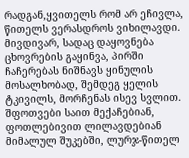რადგან,ყვითელს რომ არ ეჩივლა, წითელს ვერასდროს ვიხილავდი. მივდივარ, სადაც დაყოვნება ცხოვრების გაყინვა, პირში ჩაჩერებას ნიშნავს ყინულის მოსალხობად, შემდეგ ყელის ტკივილს, მორჩენას ისევ სვლით. შფოთვები საით მექაჩებიან, ფოთლებივით ლილავდებიან მიმალულ შუკებში, ლურჯ-წითელ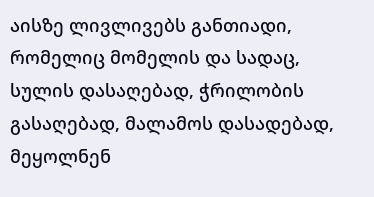აისზე ლივლივებს განთიადი, რომელიც მომელის და სადაც, სულის დასაღებად, ჭრილობის გასაღებად, მალამოს დასადებად, მეყოლნენ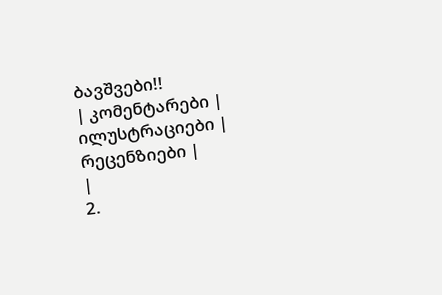ბავშვები!!
| კომენტარები |
ილუსტრაციები |
რეცენზიები |
|
2.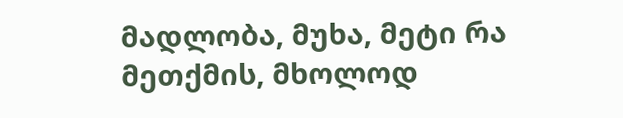მადლობა, მუხა, მეტი რა მეთქმის, მხოლოდ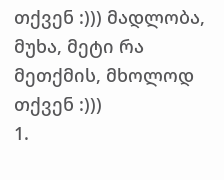თქვენ :))) მადლობა, მუხა, მეტი რა მეთქმის, მხოლოდ თქვენ :)))
1.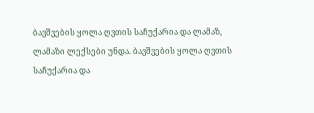ბავშვების ყოლა ღვთის საჩუქარია და ლამაზ, ლამაზი ლექსები უნდა. ბავშვების ყოლა ღვთის საჩუქარია და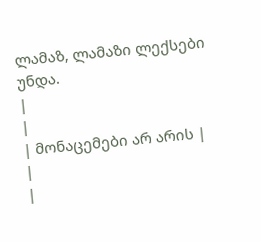ლამაზ, ლამაზი ლექსები უნდა.
|
|
| მონაცემები არ არის |
|
|